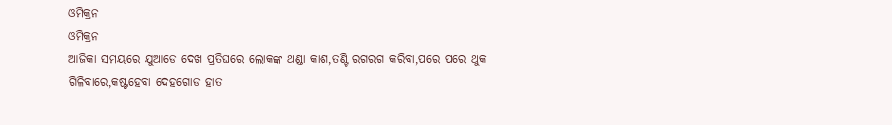ଓମିକ୍ରନ
ଓମିକ୍ରନ
ଆଜିକା ସମୟରେ ଯୁଆଡେ ଦେଖ ପ୍ରତିଘରେ ଲୋକଙ୍କ ଥଣ୍ଡା କାଶ,ତଣ୍ଟି ରଗରଗ କରିବା,ପରେ ପରେ ଥୁକ ଗିଳିବାରେ,କଷ୍ଟହେବା ଦେହଗୋଡ ହାତ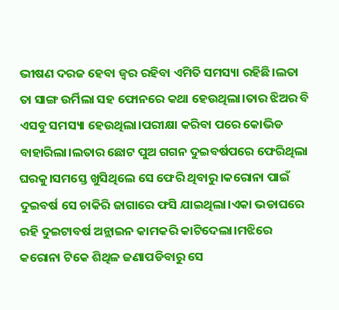ଭୀଷଣ ଦରଜ ହେବା ଜ୍ବର ରହିବା ଏମିତି ସମସ୍ୟା ରହିଛି।ଲତା ତା ସାଙ୍ଗ ଉର୍ମିଲା ସହ ଫୋନରେ କଥା ହେଉଥିଲା।ତାର ଝିଅର ବି ଏସବୁ ସମସ୍ୟା ହେଉଥିଲା।ପରୀକ୍ଷା କରିବା ପରେ କୋଭିଡ ବାହାରିଲା।ଲତାର ଛୋଟ ପୁଅ ଗଗନ ଦୁଇବର୍ଷପରେ ଫେରିଥିଲା ଘରକୁ।ସମସ୍ତେ ଖୁସିଥିଲେ ସେ ଫେରି ଥିବାରୁ।କରୋନା ପାଇଁ ଦୁଇବର୍ଷ ସେ ଚାକିରି ଜାଗାରେ ଫସି ଯାଇଥିଲା।ଏକା ଭଡାଘରେ ରହି ଦୁଇଟାବର୍ଷ ଅନ୍ଲାଇନ କାମକରି କାଟିଦେଲା।ମଝିରେ କରୋନା ଟିକେ ଶିଥିଳ ଜଣାପଡିବାରୁ ସେ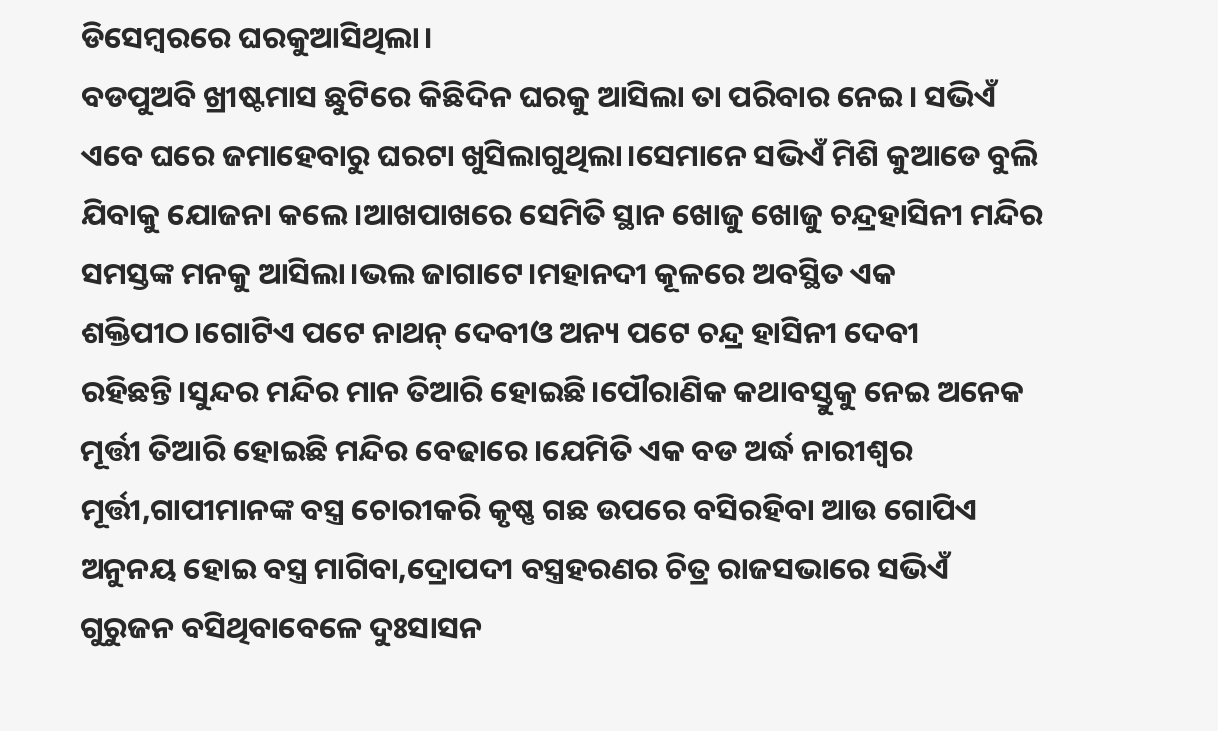ଡିସେମ୍ବରରେ ଘରକୁଆସିଥିଲା।
ବଡପୁଅବି ଖ୍ରୀଷ୍ଟମାସ ଛୁଟିରେ କିଛିଦିନ ଘରକୁ ଆସିଲା ତା ପରିବାର ନେଇ। ସଭିଏଁ ଏବେ ଘରେ ଜମାହେବାରୁ ଘରଟା ଖୁସିଲାଗୁଥିଲା।ସେମାନେ ସଭିଏଁ ମିଶି କୁଆଡେ ବୁଲି ଯିବାକୁ ଯୋଜନା କଲେ।ଆଖପାଖରେ ସେମିତି ସ୍ଥାନ ଖୋଜୁ ଖୋଜୁ ଚନ୍ଦ୍ରହାସିନୀ ମନ୍ଦିର ସମସ୍ତଙ୍କ ମନକୁ ଆସିଲା।ଭଲ ଜାଗାଟେ।ମହାନଦୀ କୂଳରେ ଅବସ୍ଥିତ ଏକ ଶକ୍ତିପୀଠ।ଗୋଟିଏ ପଟେ ନାଥନ୍ ଦେବୀଓ ଅନ୍ୟ ପଟେ ଚନ୍ଦ୍ର ହାସିନୀ ଦେବୀ ରହିଛନ୍ତି।ସୁନ୍ଦର ମନ୍ଦିର ମାନ ତିଆରି ହୋଇଛି।ପୌରାଣିକ କଥାବସ୍ତୁକୁ ନେଇ ଅନେକ ମୂର୍ତ୍ତୀ ତିଆରି ହୋଇଛି ମନ୍ଦିର ବେଢାରେ।ଯେମିତି ଏକ ବଡ ଅର୍ଦ୍ଧ ନାରୀଶ୍ବର ମୂର୍ତ୍ତୀ,ଗାପୀମାନଙ୍କ ବସ୍ତ୍ର ଚୋରୀକରି କୃଷ୍ଣ ଗଛ ଉପରେ ବସିରହିବା ଆଉ ଗୋପିଏ ଅନୁନୟ ହୋଇ ବସ୍ତ୍ର ମାଗିବା,ଦ୍ରୋପଦୀ ବସ୍ତ୍ରହରଣର ଚିତ୍ର ରାଜସଭାରେ ସଭିଏଁ ଗୁରୁଜନ ବସିଥିବାବେଳେ ଦୁଃସାସନ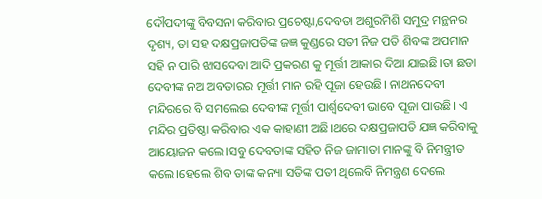ଦୌପଦୀଙ୍କୁ ବିବସନା କରିବାର ପ୍ରଚେଷ୍ଟା,ଦେବତା ଅଶୁରମିଶି ସମୁଦ୍ର ମନ୍ଥନର ଦୃଶ୍ୟ, ତା ସହ ଦକ୍ଷପ୍ରଜାପତିଙ୍କ ଜଜ୍ଞ କୁଣ୍ଡରେ ସତୀ ନିଜ ପତି ଶିବଙ୍କ ଅପମାନ ସହି ନ ପାରି ଝାସଦେବା ଆଦି ପ୍ରକରଣ କୁ ମୂର୍ତ୍ତୀ ଆକାର ଦିଆ ଯାଇଛି।ତା ଛଡା ଦେବୀଙ୍କ ନଅ ଅବତାରର ମୂର୍ତ୍ତୀ ମାନ ରହି ପୂଜା ହେଉଛି। ନାଥନଦେବୀ ମନ୍ଦିରରେ ବି ସମଲେଇ ଦେବୀଙ୍କ ମୂର୍ତ୍ତୀ ପାର୍ଶ୍ବଦେବୀ ଭାବେ ପୂଜା ପାଉଛି। ଏ ମନ୍ଦିର ପ୍ରତିଷ୍ଠା କରିବାର ଏକ କାହାଣୀ ଅଛି।ଥରେ ଦକ୍ଷପ୍ରଜାପତି ଯଜ୍ଞ କରିବାକୁ ଆୟୋଜନ କଲେ।ସବୁ ଦେବତାଙ୍କ ସହିତ ନିଜ ଜାମାତା ମାନଙ୍କୁ ବି ନିମନ୍ତ୍ରୀତ କଲେ।ହେଲେ ଶିବ ତାଙ୍କ କନ୍ୟା ସତିଙ୍କ ପତୀ ଥିଲେବି ନିମନ୍ତ୍ରଣ ଦେଲେ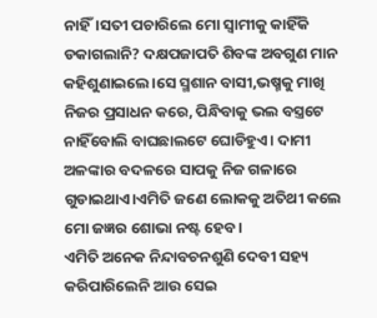ନାହିଁ।ସତୀ ପଚାରିଲେ ମୋ ସ୍ବାମୀକୁ କାହିଁକି ଡକାଗଲାନି? ଦକ୍ଷପଜାପତି ଶିବଙ୍କ ଅବଗୁଣ ମାନ କହିଶୁଣାଇଲେ।ସେ ସ୍ମଶାନ ବାସୀ,ଭଷ୍ମକୁ ମାଖି ନିଜର ପ୍ରସାଧନ କରେ, ପିନ୍ଧିବାକୁ ଭଲ ବସ୍ତ୍ରଟେ ନାହିଁବୋଲି ବାଘଛାଲଟେ ଘୋଡିହୁଏ। ଦାମୀ ଅଳଙ୍କାର ବଦଳରେ ସାପକୁ ନିଜ ଗଳାରେ ଗୁଡାଇଥାଏ।ଏମିତି ଜଣେ ଲୋକକୁ ଅତିଥୀ କଲେ ମୋ ଜଜ୍ଞର ଶୋଭା ନଷ୍ଟ ହେବ।
ଏମିତି ଅନେକ ନିନ୍ଦାବଚନଶୁଣି ଦେବୀ ସହ୍ୟ କରିପାରିଲେନି ଆଉ ସେଇ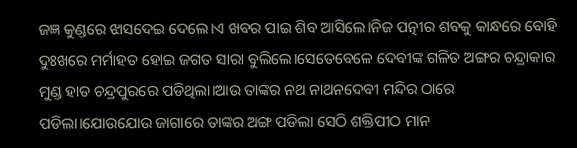ଜଜ୍ଞ କୁଣ୍ଡରେ ଝାସଦେଇ ଦେଲେ।ଏ ଖବର ପାଇ ଶିବ ଆସିଲେ।ନିଜ ପତ୍ନୀର ଶବକୁ କାନ୍ଧରେ ବୋହି ଦୁଃଖରେ ମର୍ମାହତ ହୋଇ ଜଗତ ସାରା ବୁଲିଲେ।ସେତେବେଳେ ଦେବୀଙ୍କ ଗଳିତ ଅଙ୍ଗର ଚନ୍ଦ୍ରାକାର ମୁଣ୍ଡ ହାଡ ଚନ୍ଦ୍ରପୁରରେ ପଡିଥିଲା।ଆଉ ତାଙ୍କର ନଥ ନାଥନଦେବୀ ମନ୍ଦିର ଠାରେ ପଡିଲା।ଯୋଉଯୋଉ ଜାଗାରେ ତାଙ୍କର ଅଙ୍ଗ ପଡିଲା ସେଠି ଶକ୍ତିପୀଠ ମାନ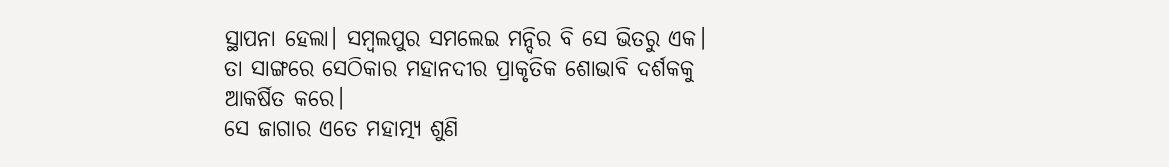ସ୍ଥାପନା ହେଲା। ସମ୍ବଲପୁର ସମଲେଇ ମନ୍ଦିର ବି ସେ ଭିତରୁ ଏକ। ତା ସାଙ୍ଗରେ ସେଠିକାର ମହାନଦୀର ପ୍ରାକୃତିକ ଶୋଭାବି ଦର୍ଶକକୁ ଆକର୍ଷିତ କରେ।
ସେ ଜାଗାର ଏତେ ମହାତ୍ମ୍ୟ ଶୁଣି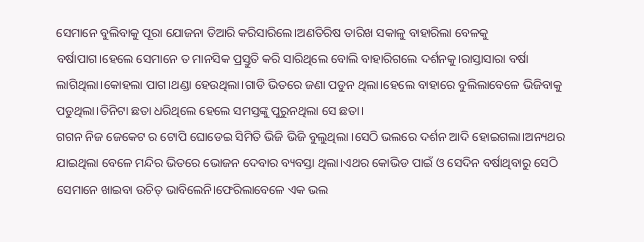ସେମାନେ ବୁଲିବାକୁ ପୂରା ଯୋଜନା ତିଆରି କରିସାରିଲେ।ଅଣତିରିଷ ତାରିଖ ସକାଳୁ ବାହାରିଲା ବେଳକୁ ବର୍ଷାପାଗ।ହେଲେ ସେମାନେ ତ ମାନସିକ ପ୍ରସ୍ତୁତି କରି ସାରିଥିଲେ ବୋଲି ବାହାରିଗଲେ ଦର୍ଶନକୁ।ରାସ୍ତାସାରା ବର୍ଷା ଲାଗିଥିଲା।କୋହଲା ପାଗ।ଥଣ୍ଡା ହେଉଥିଲା।ଗାଡି ଭିତରେ ଜଣା ପଡୁନ ଥିଲା।ହେଲେ ବାହାରେ ବୁଲିଲାବେଳେ ଭିଜିବାକୁ ପଡୁଥିଲା।ତିନିଟା ଛତା ଧରିଥିଲେ ହେଲେ ସମସ୍ତଙ୍କୁ ପୁରୁନଥିଲା ସେ ଛତା।
ଗଗନ ନିଜ ଜେକେଟ ର ଟୋପି ଘୋଡେଇ ସିମିତି ଭିଜି ଭିଜି ବୁଲୁଥିଲା ।ସେଠି ଭଲରେ ଦର୍ଶନ ଆଦି ହୋଇଗଲା।ଅନ୍ୟଥର ଯାଇଥିଲା ବେଳେ ମନ୍ଦିର ଭିତରେ ଭୋଜନ ଦେବାର ବ୍ୟବସ୍ତା ଥିଲା।ଏଥର କୋଭିଡ ପାଇଁ ଓ ସେଦିନ ବର୍ଷାଥିବାରୁ ସେଠି ସେମାନେ ଖାଇବା ଉଚିତ୍ ଭାବିଲେନି।ଫେରିଲାବେଳେ ଏକ ଭଲ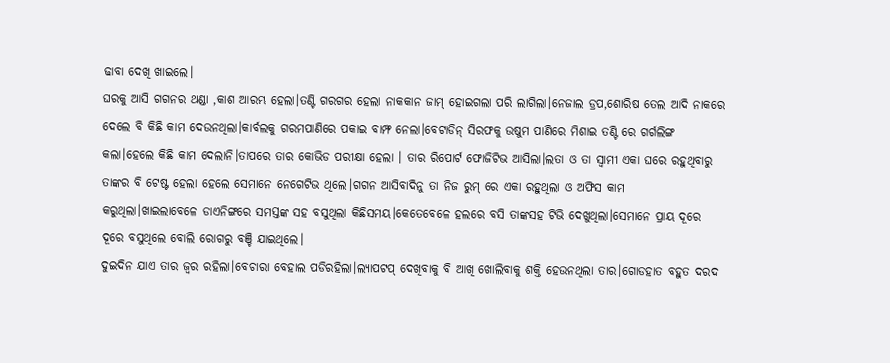ଢାବା ଦେଖି ଖାଇଲେ।
ଘରକୁ ଆସି ଗଗନର ଥଣ୍ଡା ,କାଶ ଆରମ୍ଭ ହେଲା।ତଣ୍ଟି ଗରଗର ହେଲା ନାକକାନ ଜାମ୍ ହୋଇଗଲା ପରି ଲାଗିଲା।ନେଜାଲ ଡ୍ରପ,ଶୋରିଷ ତେଲ ଆଦି ନାକରେ ଦେଲେ ବି କିଛି କାମ ଦେଉନଥିଲା।କାର୍ବଲକୁ ଗରମପାଣିରେ ପକାଇ ବାମ୍ଫ ନେଲା।ବେଟାଡିନ୍ ସିରଫକୁ ଉଷୁମ ପାଣିରେ ମିଶାଇ ତଣ୍ଟି ରେ ଗର୍ଗଲିଙ୍ଗ କଲା।ହେଲେ କିଛି କାମ ଦେଲାନି।ତାପରେ ତାର କୋଭିଡ ପରୀକ୍ଷା ହେଲା । ତାର ରିପୋର୍ଟ ଫୋଜିଟିଭ ଆସିଲା।ଲତା ଓ ତା ସ୍ବାମୀ ଏକା ଘରେ ରହୁଥିବାରୁ ତାଙ୍କର ବି ଟେଷ୍ଟ ହେଲା ହେଲେ ସେମାନେ ନେଗେଟିଭ ଥିଲେ।ଗଗନ ଆସିବାଦିନୁ ତା ନିଜ ରୁମ୍ ରେ ଏକା ରହୁଥିଲା ଓ ଅଫିସ କାମ କରୁଥିଲା।ଖାଇଲାବେଳେ ଡାଏନିଙ୍ଗରେ ସମସ୍ତଙ୍କ ସହ ବସୁଥିଲା କିଛିସମୟ।କେତେବେଳେ ହଲରେ ବସି ତାଙ୍କସହ ଟିଭି ଦେଖୁଥିଲା।ସେମାନେ ପ୍ରାୟ ଦୂରେ ଦୂରେ ବସୁଥିଲେ ବୋଲି ରୋଗରୁ ବଞ୍ଚି ଯାଇଥିଲେ।
ଦୁଇଦିନ ଯାଏ ତାର ଜ୍ବର ରହିଲା।ବେଚାରା ବେହାଲ ପଡିରହିଲା।ଲ୍ୟାପଟପ୍ ଦେଖିବାକୁ ବି ଆଖି ଖୋଲିବାକୁ ଶକ୍ତି ହେଉନଥିଲା ତାର।ଗୋଡହାତ ବହୁତ ଦରଦ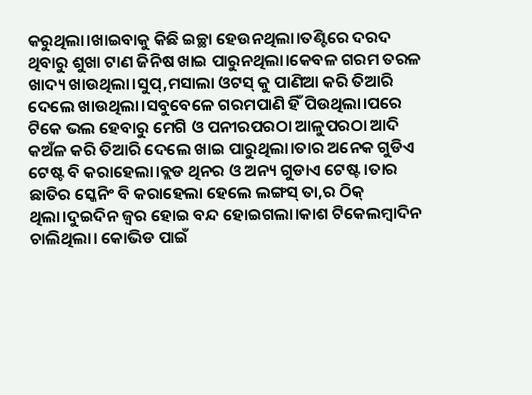କରୁଥିଲା।ଖାଇବାକୁ କିଛି ଇଚ୍ଛା ହେଉନଥିଲା।ତଣ୍ଟିରେ ଦରଦ ଥିବାରୁ ଶୁଖା ଟାଣ ଜିନିଷ ଖାଇ ପାରୁନଥିଲା।କେବଳ ଗରମ ତରଳ ଖାଦ୍ୟ ଖାଉଥିଲା।ସୁପ୍,ମସାଲା ଓଟସ୍ କୁ ପାଣିଆ କରି ତିଆରି ଦେଲେ ଖାଉଥିଲା।ସବୁବେଳେ ଗରମପାଣି ହିଁ ପିଉଥିଲା।ପରେ ଟିକେ ଭଲ ହେବାରୁ ମେଗି ଓ ପନୀରପରଠା ଆଳୁପରଠା ଆଦି କଅଁଳ କରି ତିଆରି ଦେଲେ ଖାଇ ପାରୁଥିଲା।ତାର ଅନେକ ଗୁଡିଏ ଟେଷ୍ଟ ବି କରାହେଲା।ବ୍ଲଡ ଥିନର ଓ ଅନ୍ୟ ଗୁଡାଏ ଟେଷ୍ଟ।ତାର ଛାତିର ସ୍କେନିଂ ବି କରାହେଲା ହେଲେ ଲଙ୍ଗସ୍ ତା,ର ଠିକ୍ ଥିଲା।ଦୁଇଦିନ ଜ୍ବର ହୋଇ ବନ୍ଦ ହୋଇଗଲା।କାଶ ଟିକେଲମ୍ବାଦିନ ଚାଲିଥିଲା। କୋଭିଡ ପାଇଁ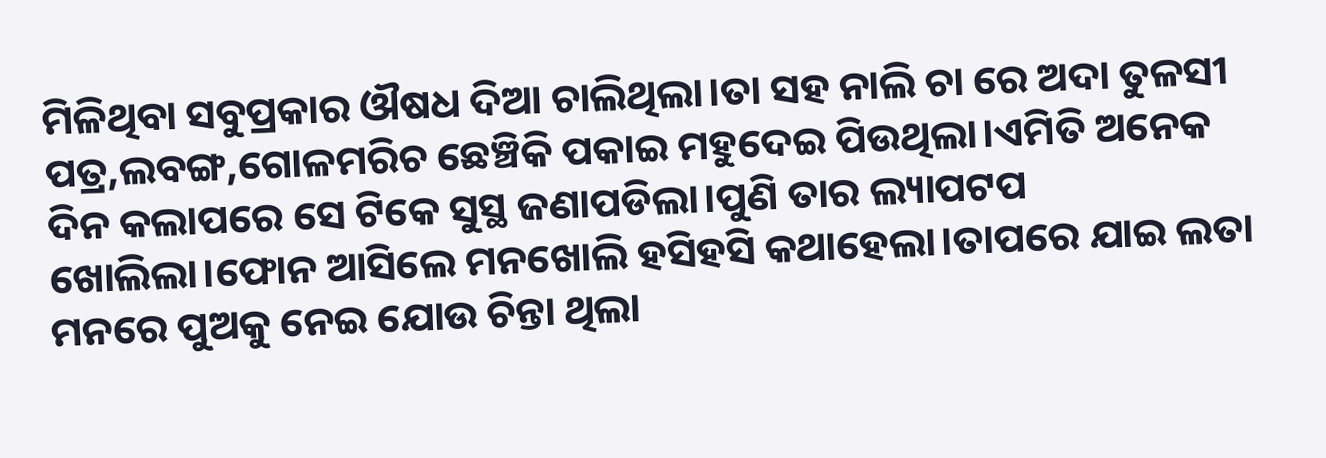ମିଳିଥିବା ସବୁପ୍ରକାର ଔଷଧ ଦିଆ ଚାଲିଥିଲା।ତା ସହ ନାଲି ଚା ରେ ଅଦା ତୁଳସୀ ପତ୍ର,ଲବଙ୍ଗ,ଗୋଳମରିଚ ଛେଞ୍ଚିକି ପକାଇ ମହୁଦେଇ ପିଉଥିଲା।ଏମିତି ଅନେକ ଦିନ କଲାପରେ ସେ ଟିକେ ସୁସ୍ଥ ଜଣାପଡିଲା।ପୁଣି ତାର ଲ୍ୟାପଟପ ଖୋଲିଲା।ଫୋନ ଆସିଲେ ମନଖୋଲି ହସିହସି କଥାହେଲା।ତାପରେ ଯାଇ ଲତା ମନରେ ପୁଅକୁ ନେଇ ଯୋଉ ଚିନ୍ତା ଥିଲା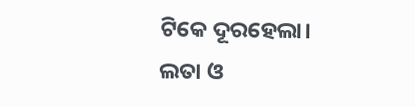ଟିକେ ଦୂରହେଲା।
ଲତା ଓ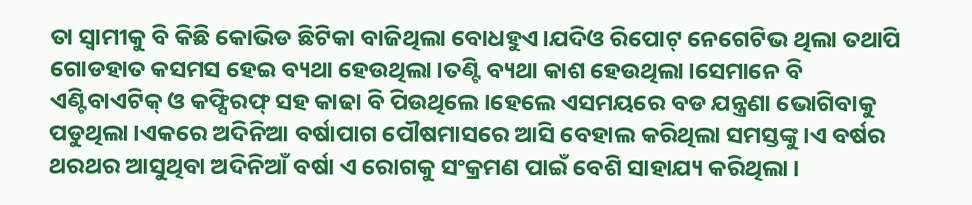ତା ସ୍ବାମୀକୁ ବି କିଛି କୋଭିଡ ଛିଟିକା ବାଜିଥିଲା ବୋଧହୁଏ।ଯଦିଓ ରିପୋଟ୍ ନେଗେଟିଭ ଥିଲା ତଥାପି ଗୋଡହାତ କସମସ ହେଇ ବ୍ୟଥା ହେଉଥିଲା।ତଣ୍ଟି ବ୍ୟଥା କାଶ ହେଉଥିଲା।ସେମାନେ ବି ଏଣ୍ଟିବାଏଟିକ୍ ଓ କଫ୍ସିରଫ୍ ସହ କାଢା ବି ପିଉଥିଲେ।ହେଲେ ଏସମୟରେ ବଡ ଯନ୍ତ୍ରଣା ଭୋଗିବାକୁ ପଡୁଥିଲା।ଏକରେ ଅଦିନିଆ ବର୍ଷାପାଗ ପୌଷମାସରେ ଆସି ବେହାଲ କରିଥିଲା ସମସ୍ତଙ୍କୁ।ଏ ବର୍ଷର ଥରଥର ଆସୁଥିବା ଅଦିନିଆଁ ବର୍ଷା ଏ ରୋଗକୁ ସଂକ୍ରମଣ ପାଇଁ ବେଶି ସାହାଯ୍ୟ କରିଥିଲା।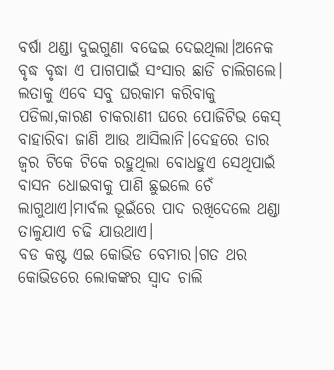ବର୍ଷା ଥଣ୍ଡା ଦୁଇଗୁଣା ବଢେଇ ଦେଇଥିଲା।ଅନେକ ବୃଦ୍ଧ ବୃଦ୍ଧା ଏ ପାଗପାଇଁ ସଂସାର ଛାଡି ଚାଲିଗଲେ।
ଲତାକୁ ଏବେ ସବୁ ଘରକାମ କରିବାକୁ ପଡିଲା,କାରଣ ଚାକରାଣୀ ଘରେ ପୋଜିଟିଭ କେସ୍ ବାହାରିବା ଜାଣି ଆଉ ଆସିଲାନି।ଦେହରେ ତାର ଜ୍ବର ଟିକେ ଟିକେ ରହୁଥିଲା ବୋଧହୁଏ ସେଥିପାଇଁ ବାସନ ଧୋଇବାକୁ ପାଣି ଛୁଇଲେ ଚେଁ ଲାଗୁଥାଏ।ମାର୍ବଲ ଭୂଇଁରେ ପାଦ ରଖିଦେଲେ ଥଣ୍ଡା ତାଳୁଯାଏ ଚଢି ଯାଉଥାଏ।
ବଡ କଷ୍ଟ ଏଇ କୋଭିଡ ବେମାର।ଗତ ଥର କୋଭିଡରେ ଲୋକଙ୍କର ସ୍ବାଦ ଚାଲି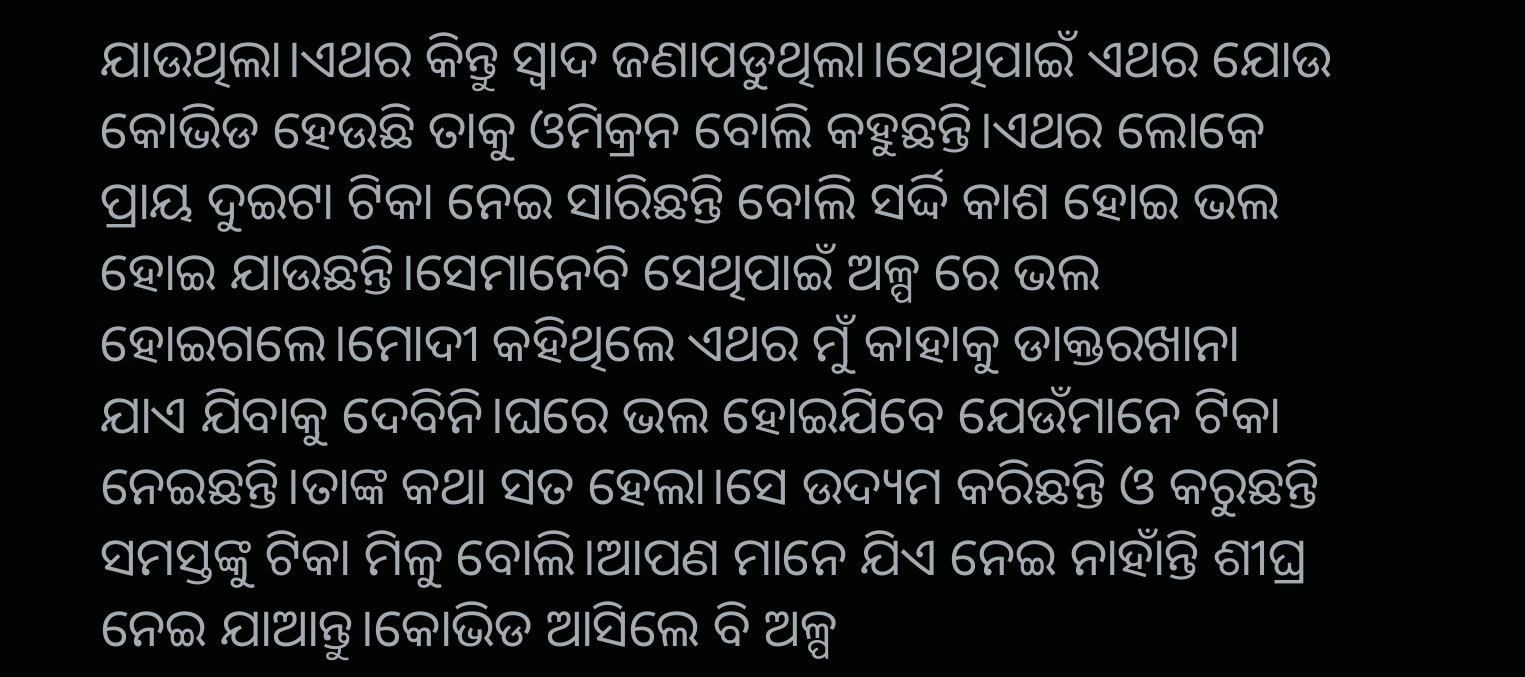ଯାଉଥିଲା।ଏଥର କିନ୍ତୁ ସ୍ବାଦ ଜଣାପଡୁଥିଲା।ସେଥିପାଇଁ ଏଥର ଯୋଉ କୋଭିଡ ହେଉଛି ତାକୁ ଓମିକ୍ରନ ବୋଲି କହୁଛନ୍ତି।ଏଥର ଲୋକେ ପ୍ରାୟ ଦୁଇଟା ଟିକା ନେଇ ସାରିଛନ୍ତି ବୋଲି ସର୍ଦ୍ଦି କାଶ ହୋଇ ଭଲ ହୋଇ ଯାଉଛନ୍ତି।ସେମାନେବି ସେଥିପାଇଁ ଅଳ୍ପ ରେ ଭଲ ହୋଇଗଲେ।ମୋଦୀ କହିଥିଲେ ଏଥର ମୁଁ କାହାକୁ ଡାକ୍ତରଖାନା ଯାଏ ଯିବାକୁ ଦେବିନି।ଘରେ ଭଲ ହୋଇଯିବେ ଯେଉଁମାନେ ଟିକା ନେଇଛନ୍ତି।ତାଙ୍କ କଥା ସତ ହେଲା।ସେ ଉଦ୍ୟମ କରିଛନ୍ତି ଓ କରୁଛନ୍ତି ସମସ୍ତଙ୍କୁ ଟିକା ମିଳୁ ବୋଲି।ଆପଣ ମାନେ ଯିଏ ନେଇ ନାହାଁନ୍ତି ଶୀଘ୍ର ନେଇ ଯାଆନ୍ତୁ।କୋଭିଡ ଆସିଲେ ବି ଅଳ୍ପ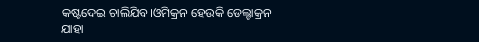କଷ୍ଟଦେଇ ଚାଲିଯିବ।ଓମିକ୍ରନ ହେଉକି ଡେଲ୍ଟାକ୍ରନ ଯାହା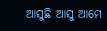ଆସୁଛି ଆସୁ ଆମେ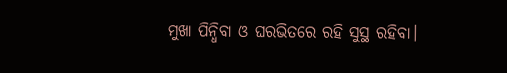ମୁଖା ପିନ୍ଧିବା ଓ ଘରଭିତରେ ରହି ସୁସ୍ଥ ରହିବା।